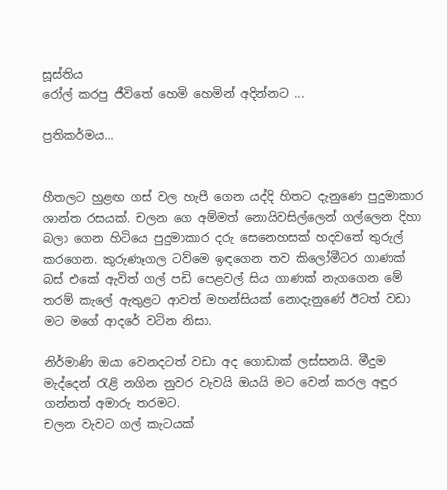සූස්තිය
රෝල් කරපු ජීවිතේ හෙමි හෙමින් අදින්නට ...

ප්‍රතිකර්මය...


හීතලට හුළඟ ගස් වල හැපී ගෙන යද්දි හිතට දැනුණෙ පුදුමාකාර ශාන්ත රසයක්. චලන ගෙ අම්මත් නොයිවසිල්ලෙන් ගල්ලෙන දිහා බලා ගෙන හිටියෙ පුදුමාකාර දරු සෙනෙහසක් හදවතේ තුරුල් කරගෙන. කුරුණෑගල ටව්මෙ ඉඳගෙන තව කිලෝමීටර ගාණක් බස් එකේ ඇවිත් ගල් පඩි පෙළවල් සිය ගාණක් නැගගෙන මේ තරම් කැලේ ඇතුළට ආවත් මහන්සියක් නොදැනුණේ ඊටත් වඩා මට මගේ ආදරේ වටින නිසා.

නිර්මාණි ඔයා වෙනදටත් වඩා අද ගොඩාක් ලස්සනයි. මීදුම මැද්දෙන් ‍රැළි නගින නුවර වැවයි ඔයයි මට වෙන් කරල අඳුර ගන්නත් අමාරු තරමට.
චලන වැවට ගල් කැටයක්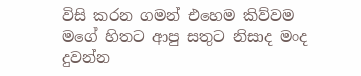විසි කරන ගමන් එහෙම කිව්වම මගේ හිතට ආපු සතුට නිසාද මංද දුවන්න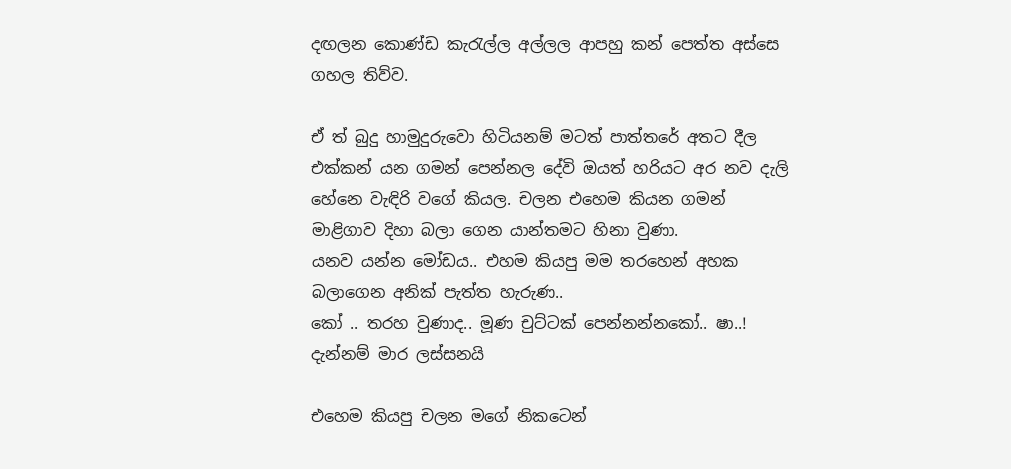දඟලන කොණ්ඩ කැ‍රැල්ල අල්ලල ආපහු කන් පෙත්ත අස්සෙ ගහල තිව්ව.

ඒ ත් බුදු හාමුදුරුවො හිටියනම් මටත් පාත්තරේ අතට දීල එක්කන් යන ගමන් පෙන්නල දේවි ඔයත් හරියට අර නව දැලි හේනෙ වැඳිරි වගේ කියල. චලන එහෙම කියන ගමන් මාළිගාව දිහා බලා ගෙන යාන්තමට හිනා වුණා.
යනව යන්න මෝඩය.. එහම කියපු මම තරහෙන් අහක බලාගෙන අනික් පැත්ත හැරුණ..
කෝ .. තරහ වුණාද.. මූණ චුට්ටක් පෙන්නන්නකෝ.. ෂා..! දැන්නම් මාර ලස්සනයි

එහෙම කියපු චලන මගේ නිකටෙන්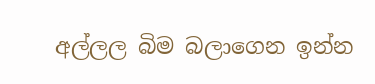අල්ලල බිම බලාගෙන ඉන්න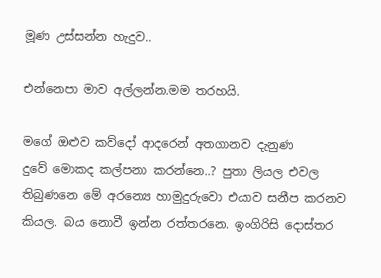මූණ උස්සන්න හැදුව..

එන්නෙපා මාව අල්ලන්න.මම තරහයි.

මගේ ඔළුව කව්දෝ ආදරෙන් අතගානව දැනුණ
දුවේ මොකද කල්පනා කරන්නෙ..? පුතා ලියල එවල තිබුණනෙ මේ අරන්‍යෙ හාමුදුරුවො එයාව සනීප කරනව කියල. බය නොවී ඉන්න රත්තරනෙ. ඉංගිරිසි දොස්තර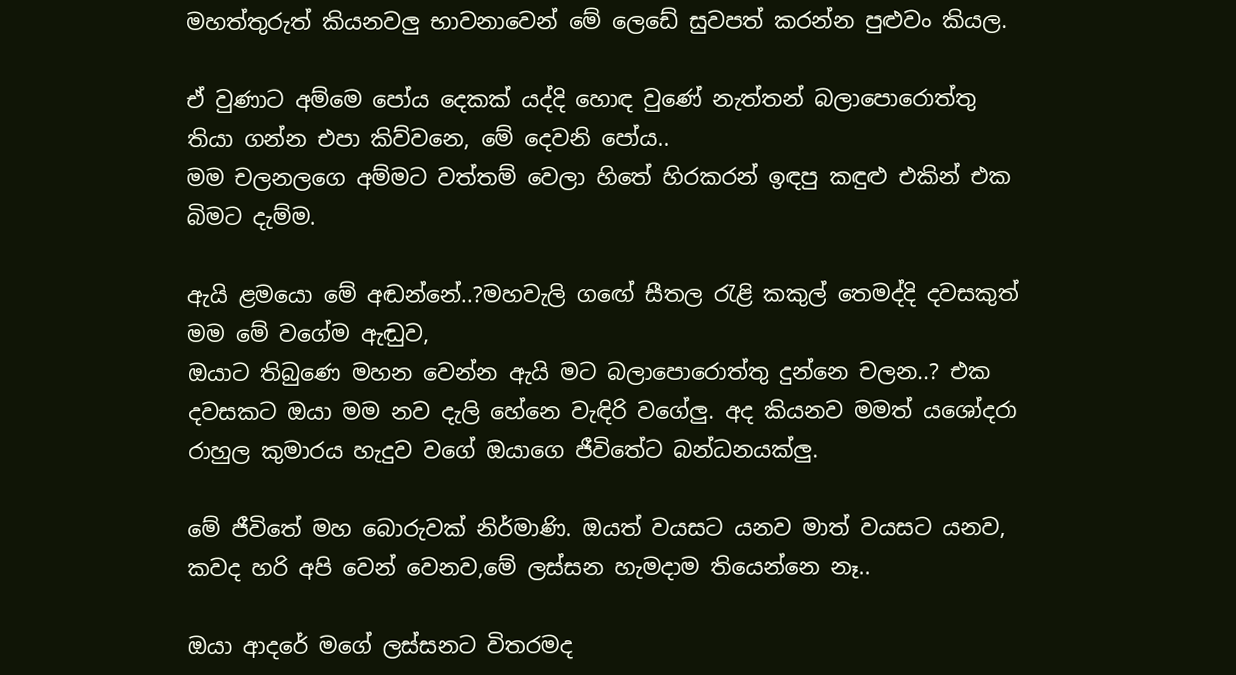මහත්තුරුත් කියනවලු භාවනාවෙන් මේ ලෙඩේ සුවපත් කරන්න පුළුවං කියල.

ඒ වුණාට අම්මෙ පෝය දෙකක් යද්දි හොඳ වුණේ නැත්තන් බලාපොරොත්තු තියා ගන්න එපා කිව්වනෙ, මේ දෙවනි පෝය..
මම චලනලගෙ අම්මට වත්තම් වෙලා හිතේ හිරකරන් ඉඳපු කඳුළු එකින් එක බිමට දැම්ම.

ඇයි ළමයො මේ අඬන්නේ..?මහවැලි ගඟේ සීතල ‍රැළි කකුල් තෙමද්දි දවසකුත් මම මේ වගේම ඇඬුව,
ඔයාට තිබුණෙ මහන වෙන්න ඇයි මට බලාපොරොත්තු දුන්නෙ චලන..? එක දවසකට ඔයා මම නව දැලි හේනෙ වැඳිරි වගේලු. අද කියනව මමත් යශෝදරා රාහුල කුමාරය හැදුව වගේ ඔයාගෙ ජීවිතේට බන්ධනයක්ලු.

මේ ජීවිතේ මහ බොරුවක් නිර්මාණි. ඔයත් වයසට යනව මාත් වයසට යනව, කවද හරි අපි වෙන් වෙනව,මේ ලස්සන හැමදාම තියෙන්නෙ නෑ..

ඔයා ආදරේ මගේ ලස්සනට විතරමද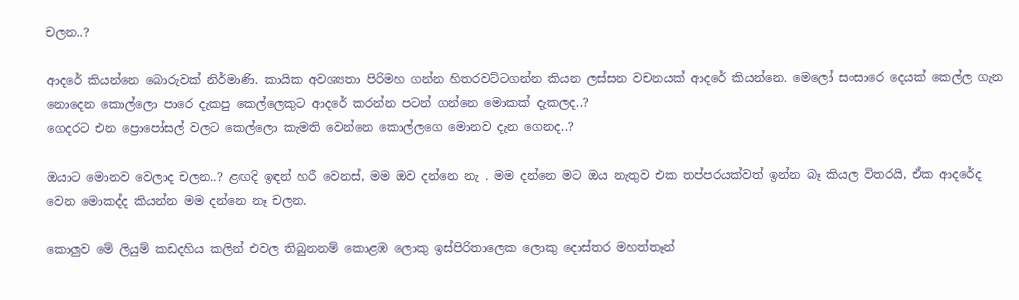චලන..?

ආදරේ කියන්නෙ බොරුවක් නිර්මාණි. කායික අවශ්‍යතා පිරිමහ ගන්න හිතරවට්ටගන්න කියන ලස්සන වචනයක් ආදරේ කියන්නෙ. මෙලෝ සංසාරෙ දෙයක් කෙල්ල ගැන නොදෙන කොල්ලො පාරෙ දැකපු කෙල්ලෙකුට ආදරේ කරන්න පටන් ගන්නෙ මොකක් දැකලද..?
ගෙදරට එන ප්‍රොපෝසල් වලට කෙල්ලො කැමති වෙන්නෙ කොල්ලගෙ මොනව දැන ගෙනද..?

ඔයාට මොනව වෙලාද චලන..? ළඟදි ඉඳන් හරී වෙනස්, මම ඔව දන්නෙ නැ . මම දන්නෙ මට ඔය නැතුව එක තප්පරයක්වත් ඉන්න බෑ කියල විතරයි, ඒක ආදරේද වෙන මොකද්ද කියන්න මම දන්නෙ නෑ චලන.

කොලුව මේ ලියුම් කඩදහිය කලින් එවල තිබුනනම් කොළඹ ලොකු ඉස්පිරිතාලෙක ලොකු දොස්තර මහත්තෑන්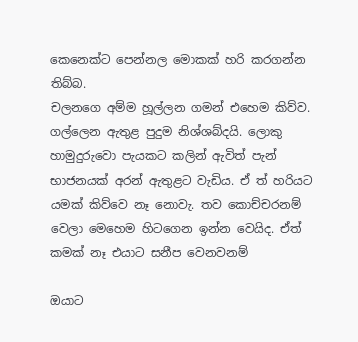කෙනෙක්ට පෙන්නල මොකක් හරි කරගන්න තිබ්බ.
චලනගෙ අම්ම හූල්ලන ගමන් එහෙම කිව්ව. ගල්ලෙන ඇතුළ පුදුම නිශ්ශබ්දයි. ලොකු හාමුදුරුවො පැයකට කලින් ඇවිත් පැන් භාජනයක් අරන් ඇතුළට වැඩිය. ඒ ත් හරියට යමක් කිව්වෙ නෑ නොවැ. තව කොච්චරනම් වෙලා මෙහෙම හිටගෙන ඉන්න වෙයිද. ඒත් කමක් නෑ එයාට සනීප වෙනවනම්

ඔයාට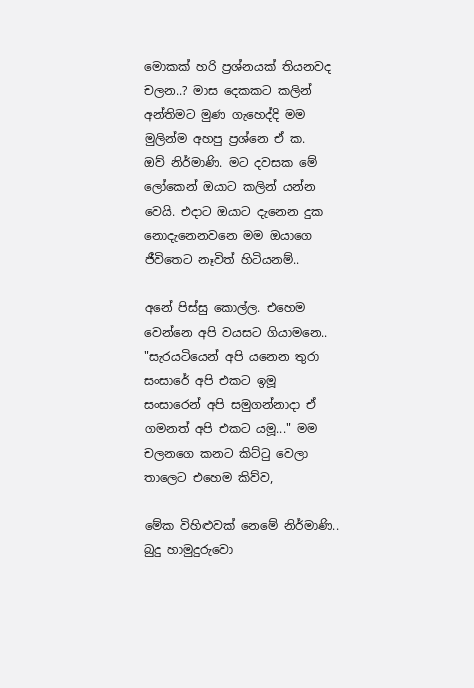මොකක් හරි ප්‍රශ්නයක් තියනවද චලන..? මාස දෙකකට කලින් අන්තිමට මුණ ගැහෙද්දි මම මුලින්ම අහපු ප්‍රශ්නෙ ඒ ක.
ඔව් නිර්මාණි. මට දවසක මේ ලෝකෙන් ඔයාට කලින් යන්න වෙයි. එදාට ඔයාට දැනෙන දුක නොදැනෙනවනෙ මම ඔයාගෙ ජීවිතෙට නෑවිත් හිටියනම්..

අනේ පිස්සු කොල්ල. එහෙම වෙන්නෙ අපි වයසට ගියාමනෙ..
"සැරයටියෙන් අපි යනෙන තුරා සංසාරේ අපි එකට ඉමූ
සංසාරෙන් අපි සමුගන්නාදා ඒ ගමනත් අපි එකට යමූ..." මම චලනගෙ කනට කිට්‍ටු වෙලා තාලෙට එහෙම කිව්ව,

මේක විහිළුවක් නෙමේ නිර්මාණි.. බුදු හාමුදුරුවො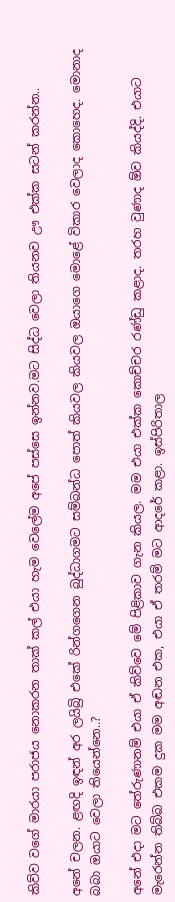කිව්ව වගේ මාරයා පරාජය නොකරන තාක් කල් එයා හැම වෙලේම අපේ පස්සෙ ඉන්නව.මට සිද්ධ වෙලා තියනව ඌ එක්ක සටන් කරන්න..

අනේ චලන. ළඟදි ඉඳන් අර ලයිබ්‍රි එකේ රින්ගගෙන බුද්ධාගමට සම්බන්ධ පොත් කියවල කියවල ඔයාගෙ මොළේ විකාර වෙලාද කොහෙද. මොනාද බබා ඔයාට වෙලා තියෙන්නෙ..?

අනේ එදා මට තේරුණානම් එයා ඒ කිව්වෙ මේ පිළිකාව ගැන කියල. මම එයා එක්ක කොච්චර රණ්ඩු කළාද. තරහ වුණාද ඕව කියද්දි. එයාට මැරෙන්න තිබ්බ එකම දුක මම අඬන එක, එයා ඒ තරම් මට ආදරේ කළා. ඉස්පිරිතාල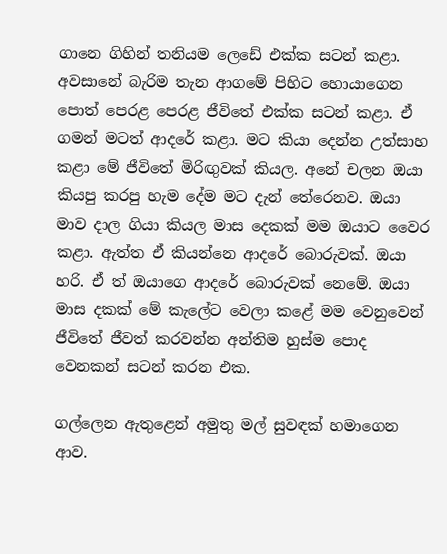ගානෙ ගිහින් තනියම ලෙඩේ එක්ක සටන් කළා. අවසානේ බැරිම තැන ආගමේ පිහිට හොයාගෙන පොත් පෙරළ පෙරළ ජීවිතේ එක්ක සටන් කළා. ඒ ගමන් මටත් ආදරේ කළා. මට කියා දෙන්න උත්සාහ කළා මේ ජීවිතේ මිරිඟුවක් කියල. අනේ චලන ඔයා කියපු කරපු හැම දේම මට දැන් තේරෙනව. ඔයා මාව දාල ගියා කියල මාස දෙකක් මම ඔයාට වෛර කළා. ඇත්ත ඒ කියන්නෙ ආදරේ බොරුවක්. ඔයා හරි. ඒ ත් ඔයාගෙ ආදරේ බොරුවක් නෙමේ. ඔයා මාස දකක් මේ කැලේට වෙලා කළේ මම වෙනුවෙන් ජීවිතේ ජීවත් කරවන්න අන්තිම හුස්ම පොද වෙනකන් සටන් කරන එක.

ගල්ලෙන ඇතුළෙන් අමුතු මල් සුවඳක් හමාගෙන ආව.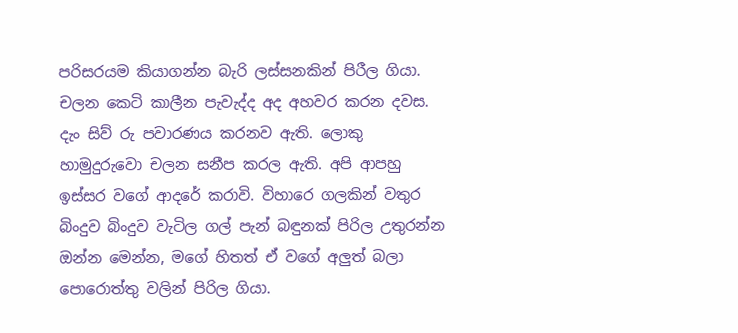පරිසරයම කියාගන්න බැරි ලස්සනකින් පිරීල ගියා. චලන කෙටි කාලීන පැවැද්ද අද අහවර කරන දවස. දැං සිව් රු පවාරණය කරනව ඇති. ලොකු හාමුදුරුවො චලන සනීප කරල ඇති. අපි ආපහු ඉස්සර වගේ ආදරේ කරාවි. විහාරෙ ගලකින් වතුර බිංදුව බිංදුව වැටිල ගල් පැන් බඳුනක් පිරිල උතුරන්න ඔන්න මෙන්න, මගේ හිතත් ඒ වගේ අලුත් බලා පොරොත්තු වලින් පිරිල ගියා.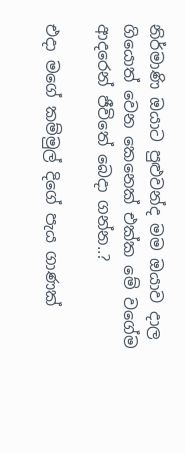නිර්මාණි ඔයාට පුළුවන්ද මම ඔයාව දාල ගියොත් වෙන කෙනෙක් එක්ක මේ වගේම ආදරෙන් ජීවිතේ බෙදා ගන්න..?

එදා මගේ කම්මුල් දිගේ පැය ගාණක්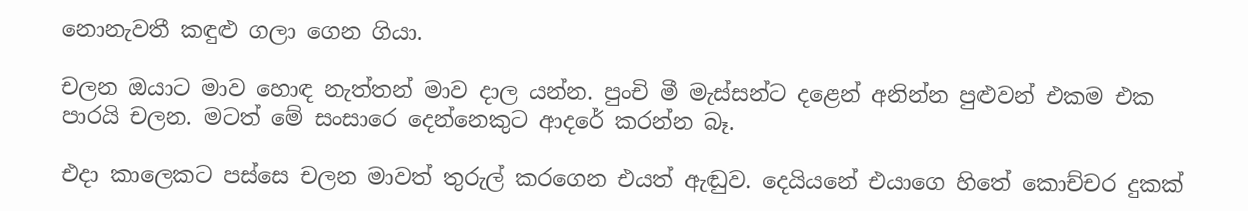නොනැවතී කඳුළු ගලා ගෙන ගියා.

චලන ඔයාට මාව හොඳ නැත්තන් මාව දාල යන්න. පුංචි මී මැස්සන්ට දළෙන් අනින්න පුළුවන් එකම එක පාරයි චලන. මටත් මේ සංසාරෙ දෙන්නෙකුට ආදරේ කරන්න බෑ.

එදා කාලෙකට පස්සෙ චලන මාවත් තුරුල් කරගෙන එයත් ඇඬුව. දෙයියනේ එයාගෙ හිතේ කොච්චර දුකක්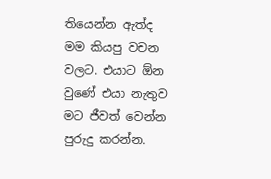තියෙන්න ඇත්ද මම කියපු වචන වලට. එයාට ඕන වුණේ එයා නැතුව මට ජීවත් වෙන්න පුරුදු කරන්න.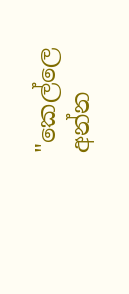"කෙල්ලෙ අන්න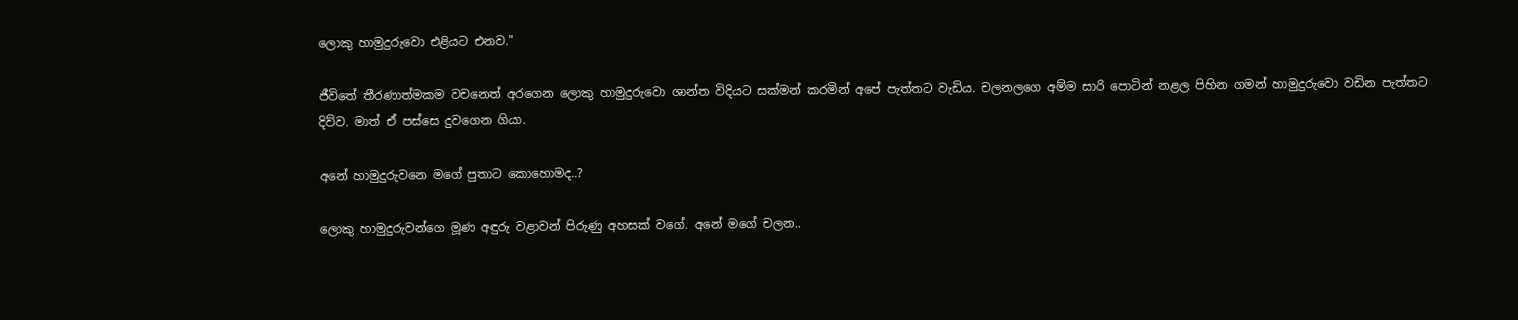ලොකු හාමුදුරුවො එළියට එනව."

ජීවිතේ තීරණාත්මකම වචනෙත් අරගෙන ලොකු හාමුදුරුවො ශාන්ත විදියට සක්මන් කරමින් අපේ පැත්තට වැඩිය. චලනලගෙ අම්ම සාරි පොටින් නළල පිහින ගමන් හාමුදුරුවො වඩින පැත්තට දිව්ව. මාත් ඒ පස්සෙ දුවගෙන ගියා.

අනේ හාමුදුරුවනෙ මගේ පුතාට කොහොමද..?

ලොකු හාමුදුරුවන්ගෙ මූණ අඳුරු වළාවන් පිරුණු අහසක් වගේ. අනේ මගේ චලන..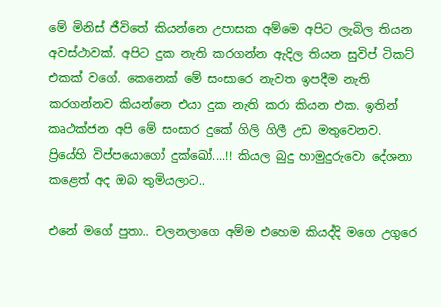මේ මිනිස් ජීවිතේ කියන්නෙ උපාසක අම්මෙ අපිට ලැබිල තියන අවස්ථාවක්. අපිට දුක නැති කරගන්න ඇදිල තියන සුවිප් ටිකට් එකක් වගේ. කෙනෙක් මේ සංසාරෙ නැවත ඉපදීම නැති කරගන්නව කියන්නෙ එයා දුක නැති කරා කියන එක. ඉතින් කෘථක්ජන අපි මේ සංසාර දුකේ ගිලි ගිලී උඩ මතුවෙනව. ප්‍රියේහි විප්පයොගෝ දුක්ඛෝ....!! කියල බුදු හාමුදුරුවො දේශනා කළෙත් අද ඔබ තුමියලාට..

එනේ මගේ පුතා.. චලනලාගෙ අම්ම එහෙම කියද්දි මගෙ උගුරෙ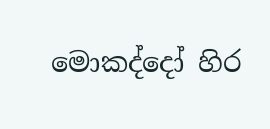මොකද්දෝ හිර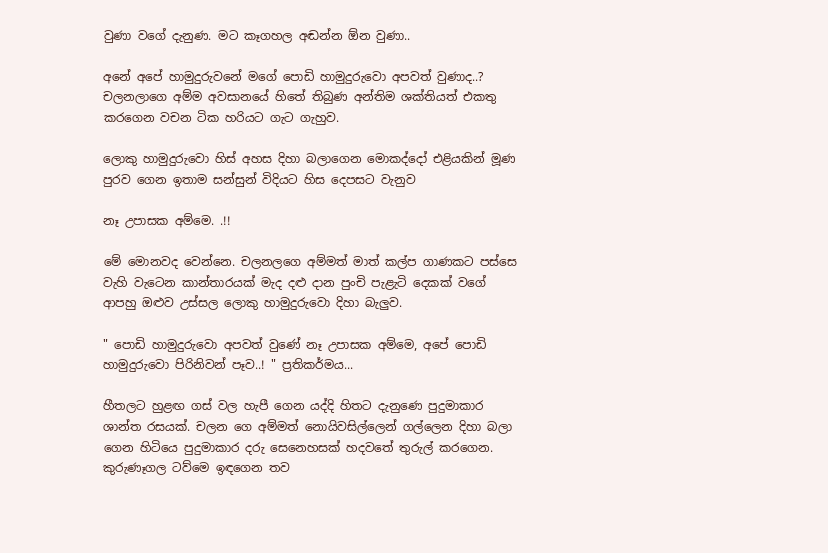වුණා වගේ දැනුණ. මට කෑගහල අඬන්න ඕන වුණා..

අනේ අපේ හාමුදුරුවනේ මගේ පොඩි හාමුදුරුවො අපවත් වුණාද..?
චලනලාගෙ අම්ම අවසානයේ හිතේ තිබුණ අන්තිම ශක්තියත් එකතු කරගෙන වචන ටික හරියට ගැට ගැහුව.

ලොකු හාමුදුරුවො හිස් අහස දිහා බලාගෙන මොකද්දෝ එළියකින් මූණ පුරව ගෙන ඉතාම සන්සුන් විදියට හිස දෙපසට වැනුව

නෑ උපාසක අම්මෙ. .!!

මේ මොනවද වෙන්නෙ. චලනලගෙ අම්මත් මාත් කල්ප ගාණකට පස්සෙ වැහි වැටෙන කාන්තාරයක් මැද දළු දාන පුංචි පැළැටි දෙකක් වගේ ආපහු ඔළුව උස්සල ලොකු හාමුදුරුවො දිහා බැලුව.

" පොඩි හාමුදුරුවො අපවත් වුණේ නෑ උපාසක අම්මෙ, අපේ පොඩි හාමුදුරුවො පිරිනිවන් පෑව..! " ප්‍රතිකර්මය...

හීතලට හුළඟ ගස් වල හැපී ගෙන යද්දි හිතට දැනුණෙ පුදුමාකාර ශාන්ත රසයක්. චලන ගෙ අම්මත් නොයිවසිල්ලෙන් ගල්ලෙන දිහා බලා ගෙන හිටියෙ පුදුමාකාර දරු සෙනෙහසක් හදවතේ තුරුල් කරගෙන. කුරුණෑගල ටව්මෙ ඉඳගෙන තව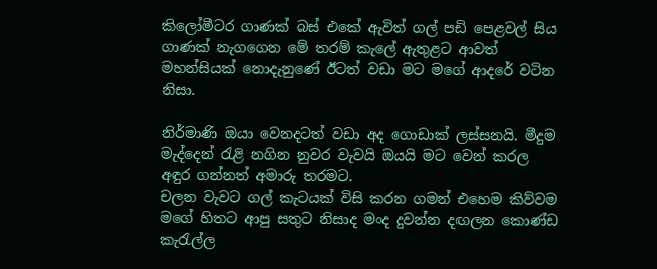කිලෝමීටර ගාණක් බස් එකේ ඇවිත් ගල් පඩි පෙළවල් සිය ගාණක් නැගගෙන මේ තරම් කැලේ ඇතුළට ආවත් මහන්සියක් නොදැනුණේ ඊටත් වඩා මට මගේ ආදරේ වටින නිසා.

නිර්මාණි ඔයා වෙනදටත් වඩා අද ගොඩාක් ලස්සනයි. මීදුම මැද්දෙන් ‍රැළි නගින නුවර වැවයි ඔයයි මට වෙන් කරල අඳුර ගන්නත් අමාරු තරමට.
චලන වැවට ගල් කැටයක් විසි කරන ගමන් එහෙම කිව්වම මගේ හිතට ආපු සතුට නිසාද මංද දුවන්න දඟලන කොණ්ඩ කැ‍රැල්ල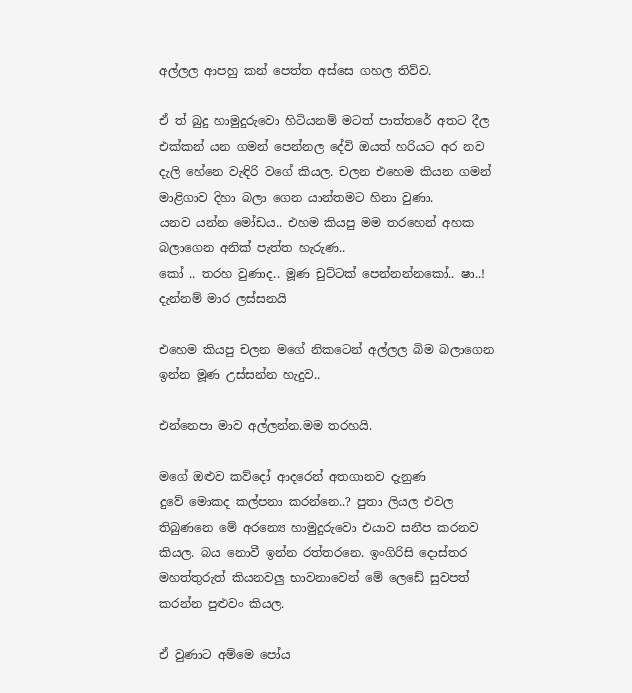අල්ලල ආපහු කන් පෙත්ත අස්සෙ ගහල තිව්ව.

ඒ ත් බුදු හාමුදුරුවො හිටියනම් මටත් පාත්තරේ අතට දීල එක්කන් යන ගමන් පෙන්නල දේවි ඔයත් හරියට අර නව දැලි හේනෙ වැඳිරි වගේ කියල. චලන එහෙම කියන ගමන් මාළිගාව දිහා බලා ගෙන යාන්තමට හිනා වුණා.
යනව යන්න මෝඩය.. එහම කියපු මම තරහෙන් අහක බලාගෙන අනික් පැත්ත හැරුණ..
කෝ .. තරහ වුණාද.. මූණ චුට්ටක් පෙන්නන්නකෝ.. ෂා..! දැන්නම් මාර ලස්සනයි

එහෙම කියපු චලන මගේ නිකටෙන් අල්ලල බිම බලාගෙන ඉන්න මූණ උස්සන්න හැදුව..

එන්නෙපා මාව අල්ලන්න.මම තරහයි.

මගේ ඔළුව කව්දෝ ආදරෙන් අතගානව දැනුණ
දුවේ මොකද කල්පනා කරන්නෙ..? පුතා ලියල එවල තිබුණනෙ මේ අරන්‍යෙ හාමුදුරුවො එයාව සනීප කරනව කියල. බය නොවී ඉන්න රත්තරනෙ. ඉංගිරිසි දොස්තර මහත්තුරුත් කියනවලු භාවනාවෙන් මේ ලෙඩේ සුවපත් කරන්න පුළුවං කියල.

ඒ වුණාට අම්මෙ පෝය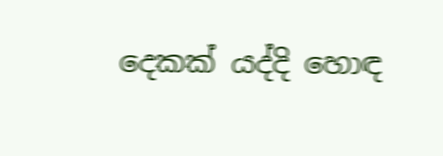දෙකක් යද්දි හොඳ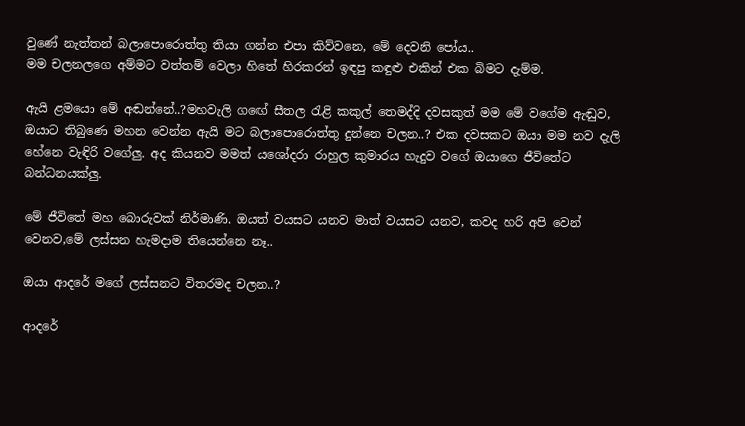වුණේ නැත්තන් බලාපොරොත්තු තියා ගන්න එපා කිව්වනෙ, මේ දෙවනි පෝය..
මම චලනලගෙ අම්මට වත්තම් වෙලා හිතේ හිරකරන් ඉඳපු කඳුළු එකින් එක බිමට දැම්ම.

ඇයි ළමයො මේ අඬන්නේ..?මහවැලි ගඟේ සීතල ‍රැළි කකුල් තෙමද්දි දවසකුත් මම මේ වගේම ඇඬුව,
ඔයාට තිබුණෙ මහන වෙන්න ඇයි මට බලාපොරොත්තු දුන්නෙ චලන..? එක දවසකට ඔයා මම නව දැලි හේනෙ වැඳිරි වගේලු. අද කියනව මමත් යශෝදරා රාහුල කුමාරය හැදුව වගේ ඔයාගෙ ජීවිතේට බන්ධනයක්ලු.

මේ ජීවිතේ මහ බොරුවක් නිර්මාණි. ඔයත් වයසට යනව මාත් වයසට යනව, කවද හරි අපි වෙන් වෙනව,මේ ලස්සන හැමදාම තියෙන්නෙ නෑ..

ඔයා ආදරේ මගේ ලස්සනට විතරමද චලන..?

ආදරේ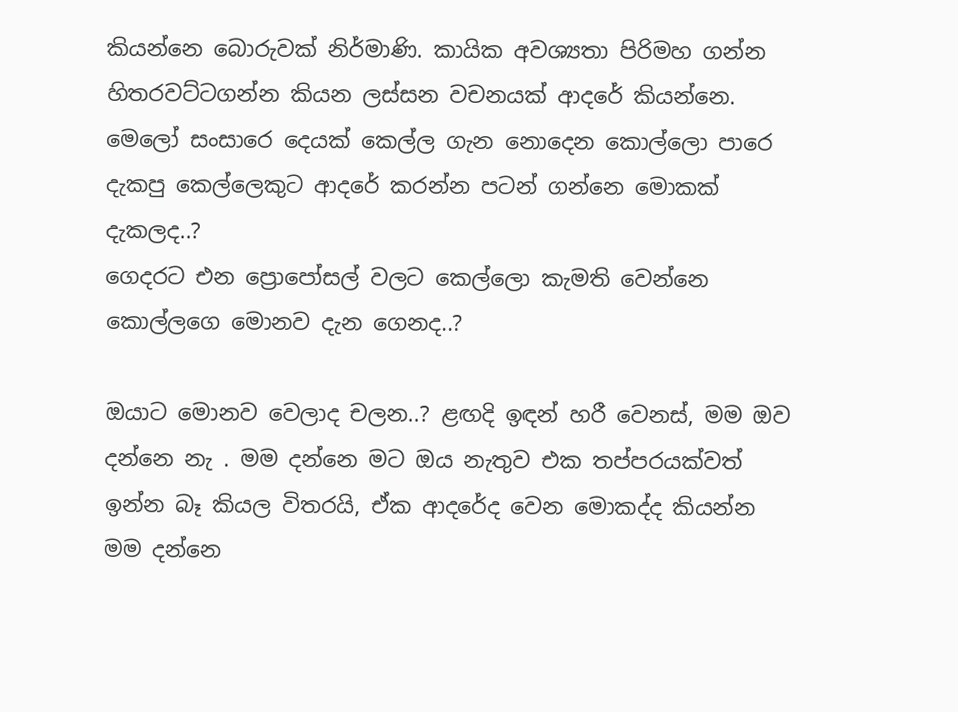කියන්නෙ බොරුවක් නිර්මාණි. කායික අවශ්‍යතා පිරිමහ ගන්න හිතරවට්ටගන්න කියන ලස්සන වචනයක් ආදරේ කියන්නෙ. මෙලෝ සංසාරෙ දෙයක් කෙල්ල ගැන නොදෙන කොල්ලො පාරෙ දැකපු කෙල්ලෙකුට ආදරේ කරන්න පටන් ගන්නෙ මොකක් දැකලද..?
ගෙදරට එන ප්‍රොපෝසල් වලට කෙල්ලො කැමති වෙන්නෙ කොල්ලගෙ මොනව දැන ගෙනද..?

ඔයාට මොනව වෙලාද චලන..? ළඟදි ඉඳන් හරී වෙනස්, මම ඔව දන්නෙ නැ . මම දන්නෙ මට ඔය නැතුව එක තප්පරයක්වත් ඉන්න බෑ කියල විතරයි, ඒක ආදරේද වෙන මොකද්ද කියන්න මම දන්නෙ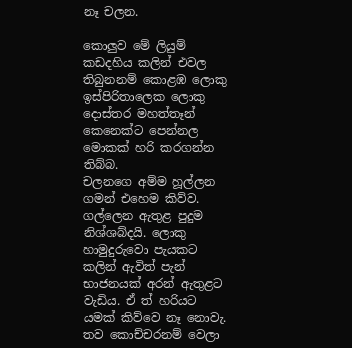නෑ චලන.

කොලුව මේ ලියුම් කඩදහිය කලින් එවල තිබුනනම් කොළඹ ලොකු ඉස්පිරිතාලෙක ලොකු දොස්තර මහත්තෑන් කෙනෙක්ට පෙන්නල මොකක් හරි කරගන්න තිබ්බ.
චලනගෙ අම්ම හූල්ලන ගමන් එහෙම කිව්ව. ගල්ලෙන ඇතුළ පුදුම නිශ්ශබ්දයි. ලොකු හාමුදුරුවො පැයකට කලින් ඇවිත් පැන් භාජනයක් අරන් ඇතුළට වැඩිය. ඒ ත් හරියට යමක් කිව්වෙ නෑ නොවැ. තව කොච්චරනම් වෙලා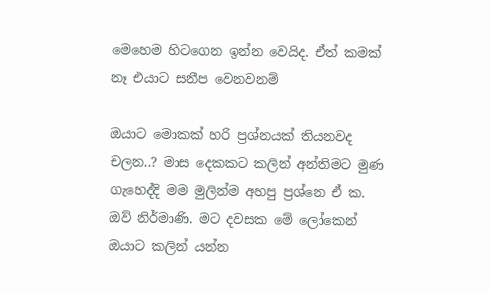මෙහෙම හිටගෙන ඉන්න වෙයිද. ඒත් කමක් නෑ එයාට සනීප වෙනවනම්

ඔයාට මොකක් හරි ප්‍රශ්නයක් තියනවද චලන..? මාස දෙකකට කලින් අන්තිමට මුණ ගැහෙද්දි මම මුලින්ම අහපු ප්‍රශ්නෙ ඒ ක.
ඔව් නිර්මාණි. මට දවසක මේ ලෝකෙන් ඔයාට කලින් යන්න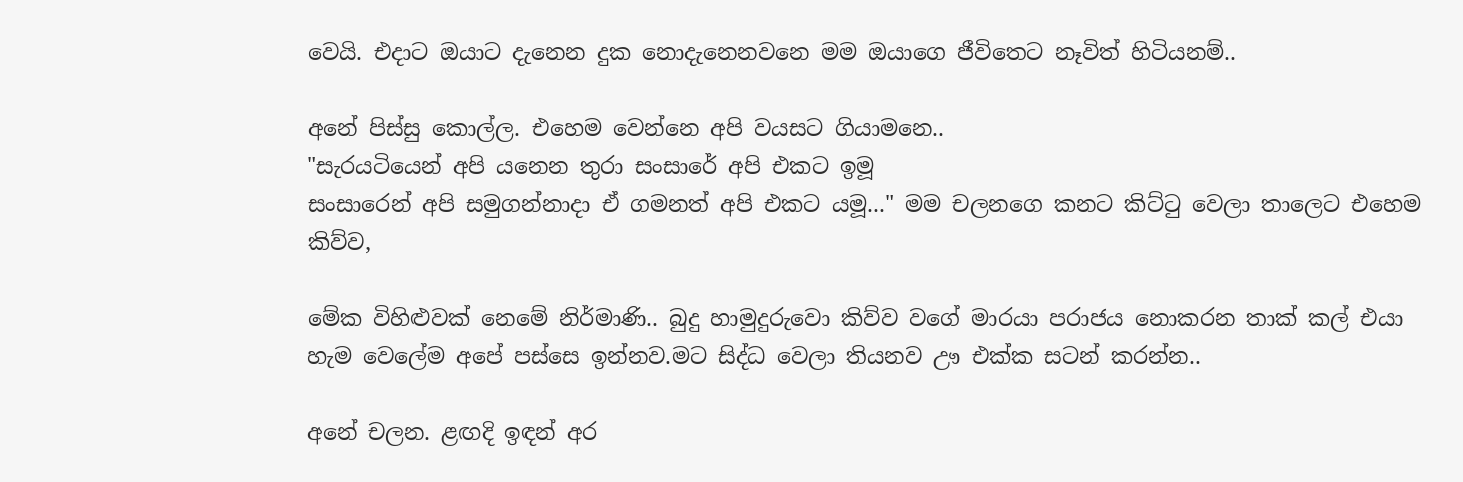වෙයි. එදාට ඔයාට දැනෙන දුක නොදැනෙනවනෙ මම ඔයාගෙ ජීවිතෙට නෑවිත් හිටියනම්..

අනේ පිස්සු කොල්ල. එහෙම වෙන්නෙ අපි වයසට ගියාමනෙ..
"සැරයටියෙන් අපි යනෙන තුරා සංසාරේ අපි එකට ඉමූ
සංසාරෙන් අපි සමුගන්නාදා ඒ ගමනත් අපි එකට යමූ..." මම චලනගෙ කනට කිට්‍ටු වෙලා තාලෙට එහෙම කිව්ව,

මේක විහිළුවක් නෙමේ නිර්මාණි.. බුදු හාමුදුරුවො කිව්ව වගේ මාරයා පරාජය නොකරන තාක් කල් එයා හැම වෙලේම අපේ පස්සෙ ඉන්නව.මට සිද්ධ වෙලා තියනව ඌ එක්ක සටන් කරන්න..

අනේ චලන. ළඟදි ඉඳන් අර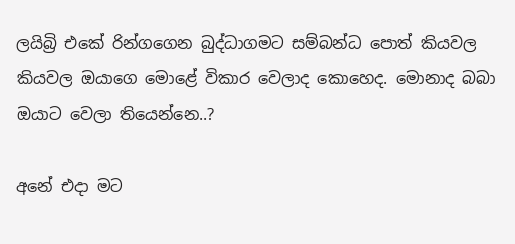ලයිබ්‍රි එකේ රින්ගගෙන බුද්ධාගමට සම්බන්ධ පොත් කියවල කියවල ඔයාගෙ මොළේ විකාර වෙලාද කොහෙද. මොනාද බබා ඔයාට වෙලා තියෙන්නෙ..?

අනේ එදා මට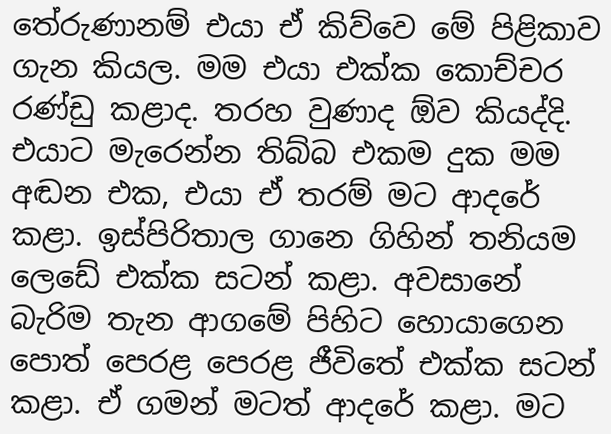තේරුණානම් එයා ඒ කිව්වෙ මේ පිළිකාව ගැන කියල. මම එයා එක්ක කොච්චර රණ්ඩු කළාද. තරහ වුණාද ඕව කියද්දි. එයාට මැරෙන්න තිබ්බ එකම දුක මම අඬන එක, එයා ඒ තරම් මට ආදරේ කළා. ඉස්පිරිතාල ගානෙ ගිහින් තනියම ලෙඩේ එක්ක සටන් කළා. අවසානේ බැරිම තැන ආගමේ පිහිට හොයාගෙන පොත් පෙරළ පෙරළ ජීවිතේ එක්ක සටන් කළා. ඒ ගමන් මටත් ආදරේ කළා. මට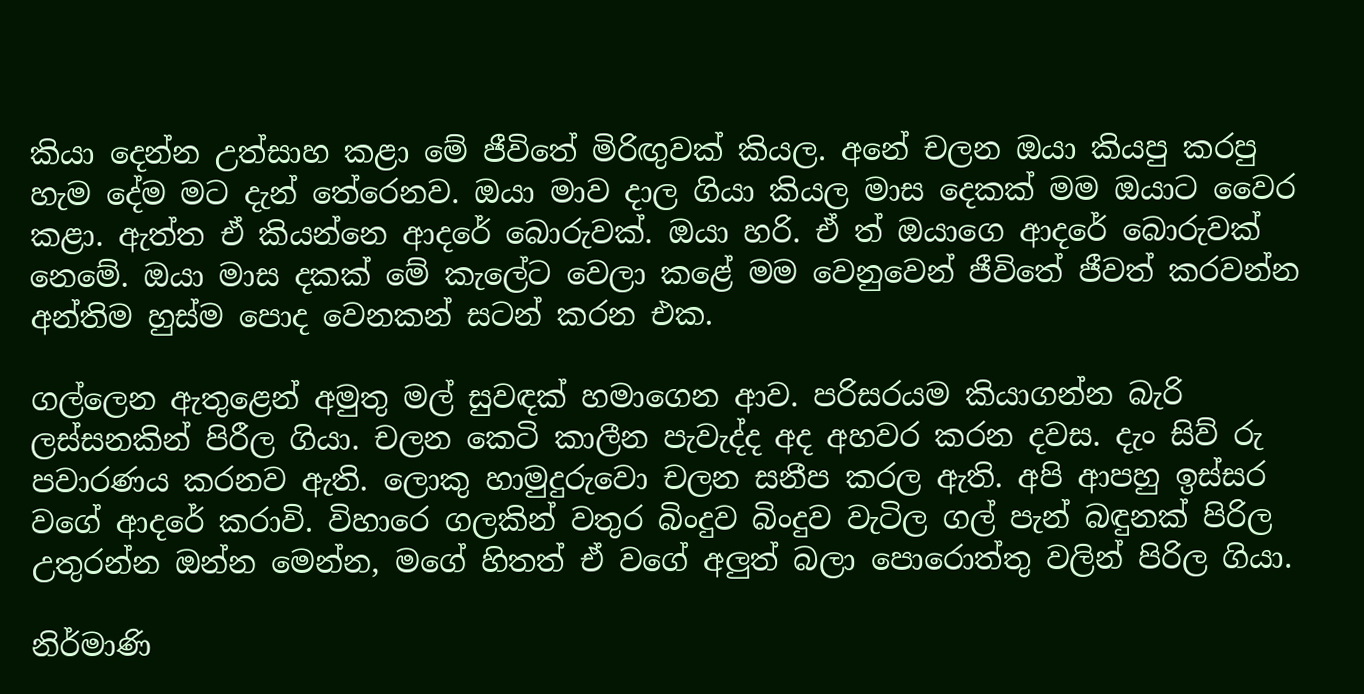කියා දෙන්න උත්සාහ කළා මේ ජීවිතේ මිරිඟුවක් කියල. අනේ චලන ඔයා කියපු කරපු හැම දේම මට දැන් තේරෙනව. ඔයා මාව දාල ගියා කියල මාස දෙකක් මම ඔයාට වෛර කළා. ඇත්ත ඒ කියන්නෙ ආදරේ බොරුවක්. ඔයා හරි. ඒ ත් ඔයාගෙ ආදරේ බොරුවක් නෙමේ. ඔයා මාස දකක් මේ කැලේට වෙලා කළේ මම වෙනුවෙන් ජීවිතේ ජීවත් කරවන්න අන්තිම හුස්ම පොද වෙනකන් සටන් කරන එක.

ගල්ලෙන ඇතුළෙන් අමුතු මල් සුවඳක් හමාගෙන ආව. පරිසරයම කියාගන්න බැරි ලස්සනකින් පිරීල ගියා. චලන කෙටි කාලීන පැවැද්ද අද අහවර කරන දවස. දැං සිව් රු පවාරණය කරනව ඇති. ලොකු හාමුදුරුවො චලන සනීප කරල ඇති. අපි ආපහු ඉස්සර වගේ ආදරේ කරාවි. විහාරෙ ගලකින් වතුර බිංදුව බිංදුව වැටිල ගල් පැන් බඳුනක් පිරිල උතුරන්න ඔන්න මෙන්න, මගේ හිතත් ඒ වගේ අලුත් බලා පොරොත්තු වලින් පිරිල ගියා.

නිර්මාණි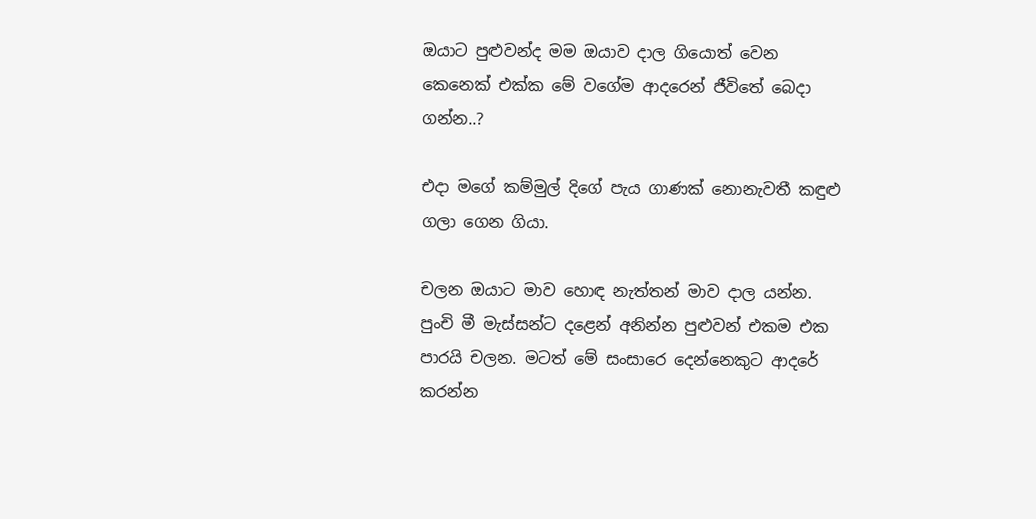ඔයාට පුළුවන්ද මම ඔයාව දාල ගියොත් වෙන කෙනෙක් එක්ක මේ වගේම ආදරෙන් ජීවිතේ බෙදා ගන්න..?

එදා මගේ කම්මුල් දිගේ පැය ගාණක් නොනැවතී කඳුළු ගලා ගෙන ගියා.

චලන ඔයාට මාව හොඳ නැත්තන් මාව දාල යන්න. පුංචි මී මැස්සන්ට දළෙන් අනින්න පුළුවන් එකම එක පාරයි චලන. මටත් මේ සංසාරෙ දෙන්නෙකුට ආදරේ කරන්න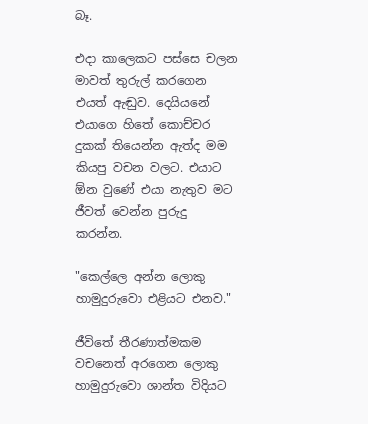බෑ.

එදා කාලෙකට පස්සෙ චලන මාවත් තුරුල් කරගෙන එයත් ඇඬුව. දෙයියනේ එයාගෙ හිතේ කොච්චර දුකක් තියෙන්න ඇත්ද මම කියපු වචන වලට. එයාට ඕන වුණේ එයා නැතුව මට ජීවත් වෙන්න පුරුදු කරන්න.

"කෙල්ලෙ අන්න ලොකු හාමුදුරුවො එළියට එනව."

ජීවිතේ තීරණාත්මකම වචනෙත් අරගෙන ලොකු හාමුදුරුවො ශාන්ත විදියට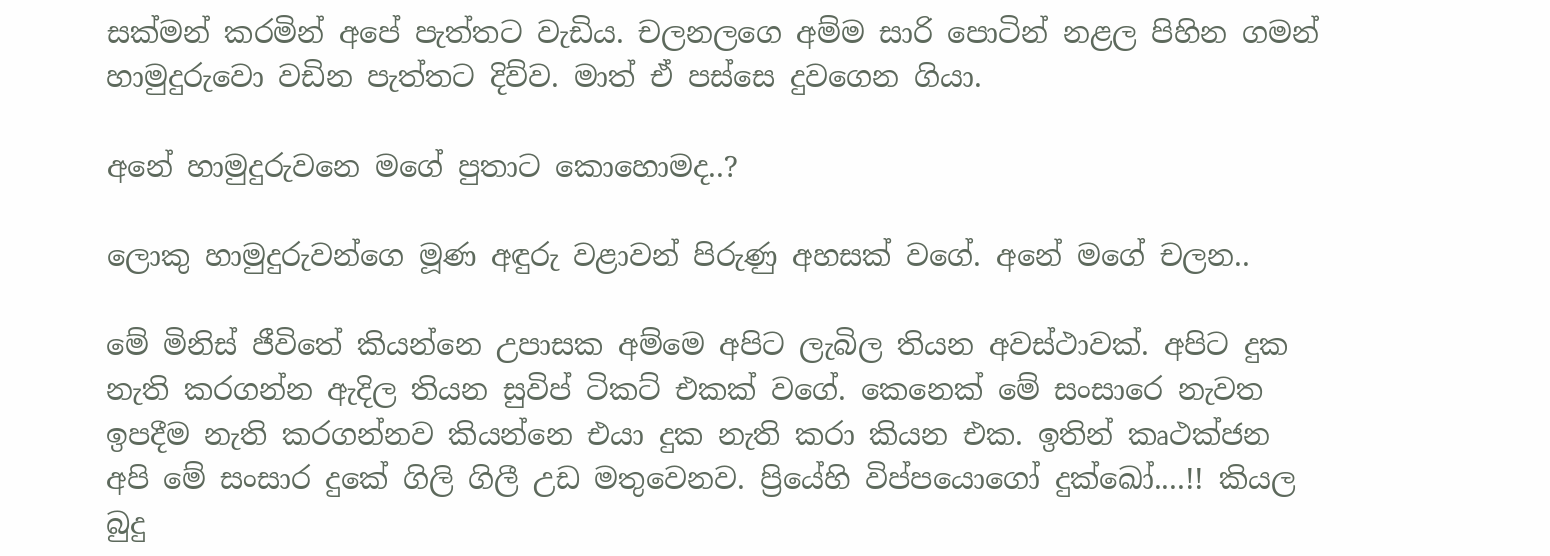සක්මන් කරමින් අපේ පැත්තට වැඩිය. චලනලගෙ අම්ම සාරි පොටින් නළල පිහින ගමන් හාමුදුරුවො වඩින පැත්තට දිව්ව. මාත් ඒ පස්සෙ දුවගෙන ගියා.

අනේ හාමුදුරුවනෙ මගේ පුතාට කොහොමද..?

ලොකු හාමුදුරුවන්ගෙ මූණ අඳුරු වළාවන් පිරුණු අහසක් වගේ. අනේ මගේ චලන..

මේ මිනිස් ජීවිතේ කියන්නෙ උපාසක අම්මෙ අපිට ලැබිල තියන අවස්ථාවක්. අපිට දුක නැති කරගන්න ඇදිල තියන සුවිප් ටිකට් එකක් වගේ. කෙනෙක් මේ සංසාරෙ නැවත ඉපදීම නැති කරගන්නව කියන්නෙ එයා දුක නැති කරා කියන එක. ඉතින් කෘථක්ජන අපි මේ සංසාර දුකේ ගිලි ගිලී උඩ මතුවෙනව. ප්‍රියේහි විප්පයොගෝ දුක්ඛෝ....!! කියල බුදු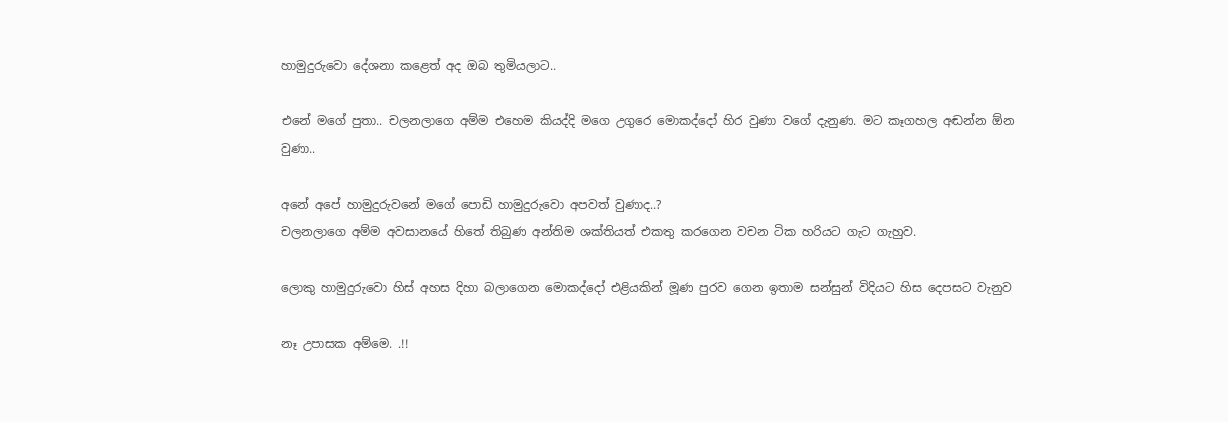හාමුදුරුවො දේශනා කළෙත් අද ඔබ තුමියලාට..

එනේ මගේ පුතා.. චලනලාගෙ අම්ම එහෙම කියද්දි මගෙ උගුරෙ මොකද්දෝ හිර වුණා වගේ දැනුණ. මට කෑගහල අඬන්න ඕන වුණා..

අනේ අපේ හාමුදුරුවනේ මගේ පොඩි හාමුදුරුවො අපවත් වුණාද..?
චලනලාගෙ අම්ම අවසානයේ හිතේ තිබුණ අන්තිම ශක්තියත් එකතු කරගෙන වචන ටික හරියට ගැට ගැහුව.

ලොකු හාමුදුරුවො හිස් අහස දිහා බලාගෙන මොකද්දෝ එළියකින් මූණ පුරව ගෙන ඉතාම සන්සුන් විදියට හිස දෙපසට වැනුව

නෑ උපාසක අම්මෙ. .!!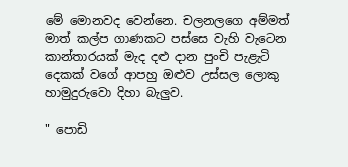මේ මොනවද වෙන්නෙ. චලනලගෙ අම්මත් මාත් කල්ප ගාණකට පස්සෙ වැහි වැටෙන කාන්තාරයක් මැද දළු දාන පුංචි පැළැටි දෙකක් වගේ ආපහු ඔළුව උස්සල ලොකු හාමුදුරුවො දිහා බැලුව.

" පොඩි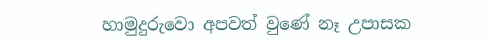හාමුදුරුවො අපවත් වුණේ නෑ උපාසක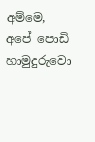අම්මෙ, අපේ පොඩි හාමුදුරුවො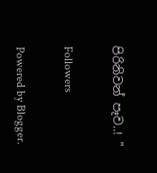පිරිනිවන් පෑව..! "

Followers

Powered by Blogger.